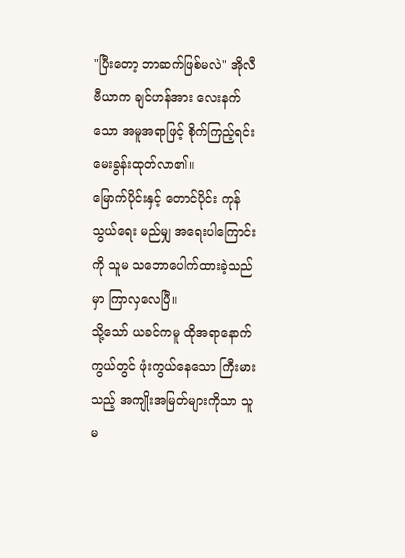"ပြီးတော့ ဘာဆက်ဖြစ်မလဲ" အိုလီဗီယာက ချင်ဟန်အား လေးနက်သော အမူအရာဖြင့် စိုက်ကြည့်ရင်း မေးခွန်းထုတ်လာ၏။
မြောက်ပိုင်းနှင့် တောင်ပိုင်း ကုန်သွယ်ရေး မည်မျှ အရေးပါကြောင်းကို သူမ သဘောပေါက်ထားခဲ့သည်မှာ ကြာလှလေပြီ။
သို့သော် ယခင်ကမူ ထိုအရာနောက်ကွယ်တွင် ဖုံးကွယ်နေသော ကြီးမားသည့် အကျိုးအမြတ်များကိုသာ သူမ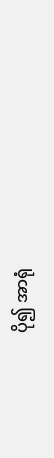ပို၍ အာရုံ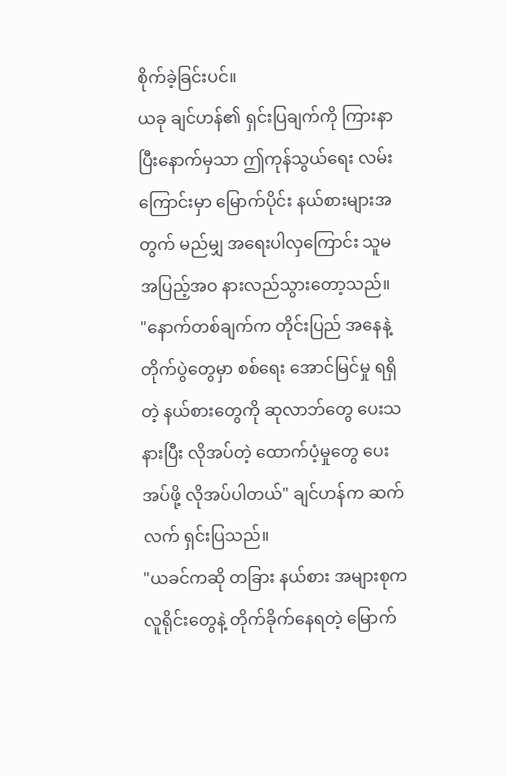စိုက်ခဲ့ခြင်းပင်။
ယခု ချင်ဟန်၏ ရှင်းပြချက်ကို ကြားနာပြီးနောက်မှသာ ဤကုန်သွယ်ရေး လမ်းကြောင်းမှာ မြောက်ပိုင်း နယ်စားများအတွက် မည်မျှ အရေးပါလှကြောင်း သူမ အပြည့်အဝ နားလည်သွားတော့သည်။
"နောက်တစ်ချက်က တိုင်းပြည် အနေနဲ့ တိုက်ပွဲတွေမှာ စစ်ရေး အောင်မြင်မှု ရရှိတဲ့ နယ်စားတွေကို ဆုလာဘ်တွေ ပေးသနားပြီး လိုအပ်တဲ့ ထောက်ပံ့မှုတွေ ပေးအပ်ဖို့ လိုအပ်ပါတယ်" ချင်ဟန်က ဆက်လက် ရှင်းပြသည်။
"ယခင်ကဆို တခြား နယ်စား အများစုက လူရိုင်းတွေနဲ့ တိုက်ခိုက်နေရတဲ့ မြောက်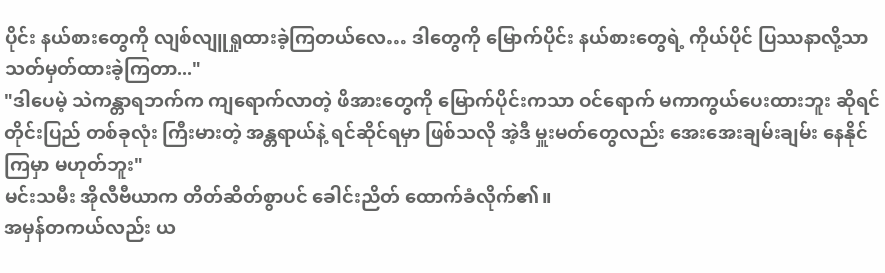ပိုင်း နယ်စားတွေကို လျစ်လျူရှုထားခဲ့ကြတယ်လေ… ဒါတွေကို မြောက်ပိုင်း နယ်စားတွေရဲ့ ကိုယ်ပိုင် ပြဿနာလို့သာ သတ်မှတ်ထားခဲ့ကြတာ..."
"ဒါပေမဲ့ သဲကန္တာရဘက်က ကျရောက်လာတဲ့ ဖိအားတွေကို မြောက်ပိုင်းကသာ ဝင်ရောက် မကာကွယ်ပေးထားဘူး ဆိုရင် တိုင်းပြည် တစ်ခုလုံး ကြီးမားတဲ့ အန္တရာယ်နဲ့ ရင်ဆိုင်ရမှာ ဖြစ်သလို အဲ့ဒီ မှူးမတ်တွေလည်း အေးအေးချမ်းချမ်း နေနိုင်ကြမှာ မဟုတ်ဘူး"
မင်းသမီး အိုလီဗီယာက တိတ်ဆိတ်စွာပင် ခေါင်းညိတ် ထောက်ခံလိုက်၏။
အမှန်တကယ်လည်း ယ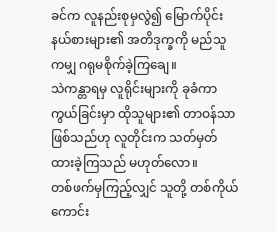ခင်က လူနည်းစုမှလွဲ၍ မြောက်ပိုင်း နယ်စားများ၏ အတိဒုက္ခကို မည်သူကမျှ ဂရုမစိုက်ခဲ့ကြချေ။
သဲကန္တာရမှ လူရိုင်းများကို ခုခံကာကွယ်ခြင်းမှာ ထိုသူများ၏ တာဝန်သာ ဖြစ်သည်ဟု လူတိုင်းက သတ်မှတ်ထားခဲ့ကြသည် မဟုတ်လော။
တစ်ဖက်မှကြည့်လျှင် သူတို့ တစ်ကိုယ်ကောင်း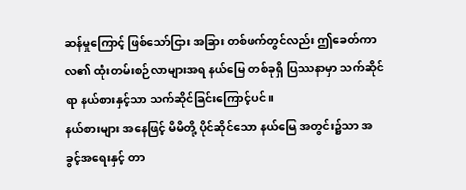ဆန်မှုကြောင့် ဖြစ်သော်ငြား အခြား တစ်ဖက်တွင်လည်း ဤခေတ်ကာလ၏ ထုံးတမ်းစဉ်လာများအရ နယ်မြေ တစ်ခုရှိ ပြဿနာမှာ သက်ဆိုင်ရာ နယ်စားနှင့်သာ သက်ဆိုင်ခြင်းကြောင့်ပင်။
နယ်စားများ အနေဖြင့် မိမိတို့ ပိုင်ဆိုင်သော နယ်မြေ အတွင်း၌သာ အခွင့်အရေးနှင့် တာ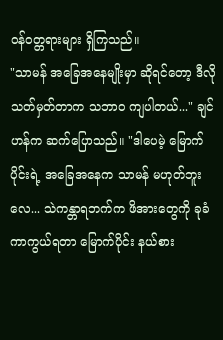ဝန်ဝတ္တရားများ ရှိကြသည်။
"သာမန် အခြေအနေမျိုးမှာ ဆိုရင်တော့ ဒီလို သတ်မှတ်တာက သဘာဝ ကျပါတယ်..." ချင်ဟန်က ဆက်ပြောသည်။ "ဒါပေမဲ့ မြောက်ပိုင်းရဲ့ အခြေအနေက သာမန် မဟုတ်ဘူးလေ... သဲကန္တာရဘက်က ဖိအားတွေကို ခုခံ ကာကွယ်ရတာ မြောက်ပိုင်း နယ်စား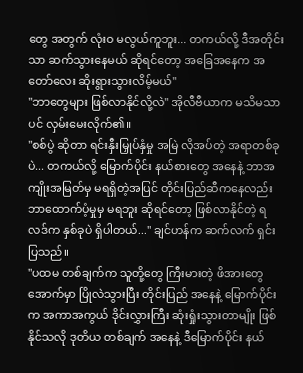တွေ အတွက် လုံးဝ မလွယ်ကူဘူး... တကယ်လို့ ဒီအတိုင်းသာ ဆက်သွားနေမယ် ဆိုရင်တော့ အခြေအနေက အတော်လေး ဆိုးရွားသွားလိမ့်မယ်"
"ဘာတွေများ ဖြစ်လာနိုင်လို့လဲ" အိုလီဗီယာက မသိမသာပင် လှမ်းမေးလိုက်၏။
"စစ်ပွဲ ဆိုတာ ရင်းနှီးမြှုပ်နှံမှု အမြဲ လိုအပ်တဲ့ အရာတစ်ခုပဲ... တကယ်လို့ မြောက်ပိုင်း နယ်စားတွေ အနေနဲ့ ဘာအကျိုးအမြတ်မှ မရရှိတဲ့အပြင် တိုင်းပြည်ဆီကနေလည်း ဘာထောက်ပံ့မှုမှ မရဘူး ဆိုရင်တော့ ဖြစ်လာနိုင်တဲ့ ရလဒ်က နှစ်ခုပဲ ရှိပါတယ်..." ချင်ဟန်က ဆက်လက် ရှင်းပြသည်။
"ပထမ တစ်ချက်က သူတို့တွေ ကြီးမားတဲ့ ဖိအားတွေအောက်မှာ ပြိုလဲသွားပြီး တိုင်းပြည် အနေနဲ့ မြောက်ပိုင်းက အကာအကွယ် ဒိုင်းလွှားကြီး ဆုံးရှုံးသွားတာမျိုး ဖြစ်နိုင်သလို ဒုတိယ တစ်ချက် အနေနဲ့ ဒီမြောက်ပိုင်း နယ်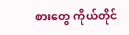စားတွေ ကိုယ်တိုင်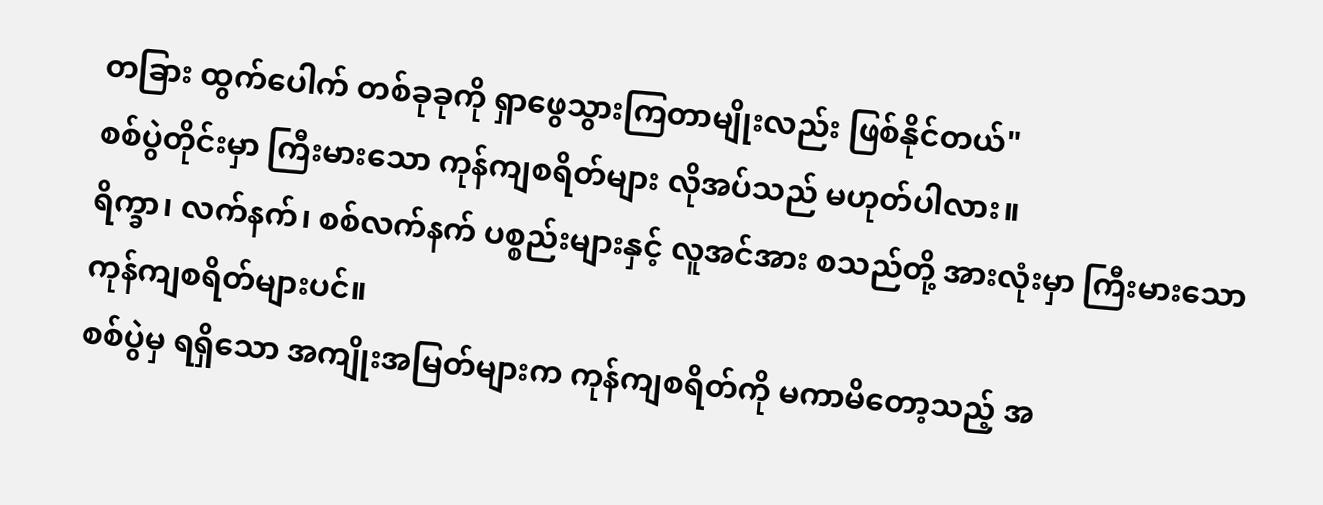တခြား ထွက်ပေါက် တစ်ခုခုကို ရှာဖွေသွားကြတာမျိုးလည်း ဖြစ်နိုင်တယ်"
စစ်ပွဲတိုင်းမှာ ကြီးမားသော ကုန်ကျစရိတ်များ လိုအပ်သည် မဟုတ်ပါလား။
ရိက္ခာ၊ လက်နက်၊ စစ်လက်နက် ပစ္စည်းများနှင့် လူအင်အား စသည်တို့ အားလုံးမှာ ကြီးမားသော ကုန်ကျစရိတ်များပင်။
စစ်ပွဲမှ ရရှိသော အကျိုးအမြတ်များက ကုန်ကျစရိတ်ကို မကာမိတော့သည့် အ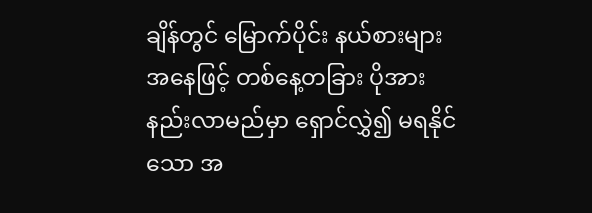ချိန်တွင် မြောက်ပိုင်း နယ်စားများ အနေဖြင့် တစ်နေ့တခြား ပိုအားနည်းလာမည်မှာ ရှောင်လွှဲ၍ မရနိုင်သော အ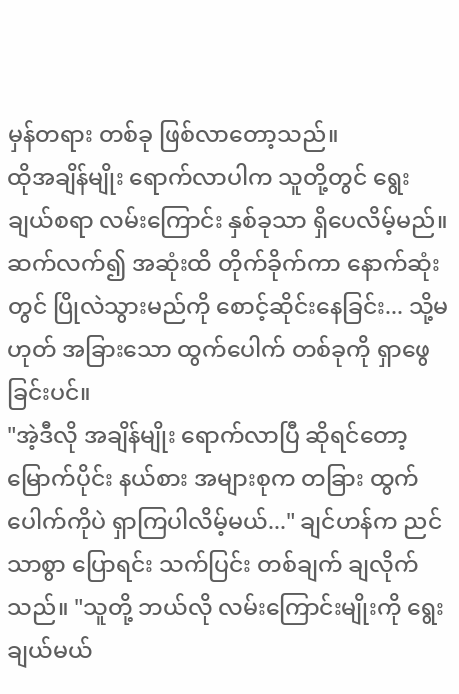မှန်တရား တစ်ခု ဖြစ်လာတော့သည်။
ထိုအချိန်မျိုး ရောက်လာပါက သူတို့တွင် ရွေးချယ်စရာ လမ်းကြောင်း နှစ်ခုသာ ရှိပေလိမ့်မည်။
ဆက်လက်၍ အဆုံးထိ တိုက်ခိုက်ကာ နောက်ဆုံးတွင် ပြိုလဲသွားမည်ကို စောင့်ဆိုင်းနေခြင်း... သို့မဟုတ် အခြားသော ထွက်ပေါက် တစ်ခုကို ရှာဖွေခြင်းပင်။
"အဲ့ဒီလို အချိန်မျိုး ရောက်လာပြီ ဆိုရင်တော့ မြောက်ပိုင်း နယ်စား အများစုက တခြား ထွက်ပေါက်ကိုပဲ ရှာကြပါလိမ့်မယ်..." ချင်ဟန်က ညင်သာစွာ ပြောရင်း သက်ပြင်း တစ်ချက် ချလိုက်သည်။ "သူတို့ ဘယ်လို လမ်းကြောင်းမျိုးကို ရွေးချယ်မယ်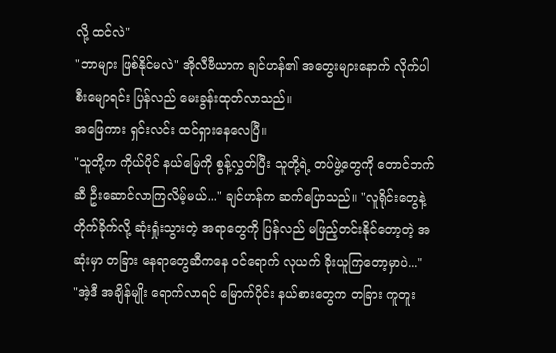လို့ ထင်လဲ"
"ဘာများ ဖြစ်နိုင်မလဲ" အိုလီဗီယာက ချင်ဟန်၏ အတွေးများနောက် လိုက်ပါ စီးမျောရင်း ပြန်လည် မေးခွန်းထုတ်လာသည်။
အဖြေကား ရှင်းလင်း ထင်ရှားနေလေပြီ။
"သူတို့က ကိုယ်ပိုင် နယ်မြေကို စွန့်လွှတ်ပြီး သူတို့ရဲ့ တပ်ဖွဲ့တွေကို တောင်ဘက်ဆီ ဦးဆောင်လာကြလိမ့်မယ်..." ချင်ဟန်က ဆက်ပြောသည်။ "လူရိုင်းတွေနဲ့ တိုက်ခိုက်လို့ ဆုံးရှုံးသွားတဲ့ အရာတွေကို ပြန်လည် မဖြည့်တင်းနိုင်တော့တဲ့ အဆုံးမှာ တခြား နေရာတွေဆီကနေ ဝင်ရောက် လုယက် ခိုးယူကြတော့မှာပဲ..."
"အဲ့ဒီ အချိန်မျိုး ရောက်လာရင် မြောက်ပိုင်း နယ်စားတွေက တခြား ကူတူး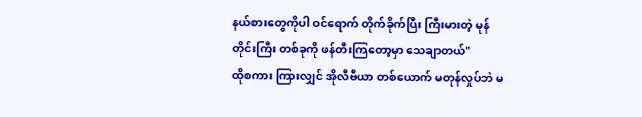နယ်စားတွေကိုပါ ဝင်ရောက် တိုက်ခိုက်ပြီး ကြီးမားတဲ့ မုန်တိုင်းကြီး တစ်ခုကို ဖန်တီးကြတော့မှာ သေချာတယ်"
ထိုစကား ကြားလျှင် အိုလီဗီယာ တစ်ယောက် မတုန်လှုပ်ဘဲ မ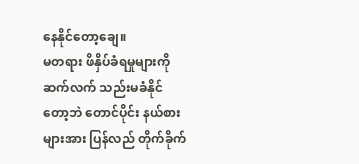နေနိုင်တော့ချေ။
မတရား ဖိနှိပ်ခံရမှုများကို ဆက်လက် သည်းမခံနိုင်တော့ဘဲ တောင်ပိုင်း နယ်စားများအား ပြန်လည် တိုက်ခိုက်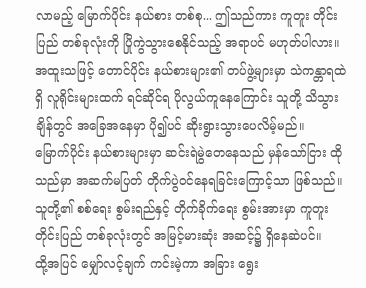လာမည့် မြောက်ပိုင်း နယ်စား တစ်စု... ဤသည်ကား ကူတူး တိုင်းပြည် တစ်ခုလုံးကို ပြိုကွဲသွားစေနိုင်သည့် အရာပင် မဟုတ်ပါလား။
အထူးသဖြင့် တောင်ပိုင်း နယ်စားများ၏ တပ်ဖွဲ့များမှာ သဲကန္တာရထဲရှိ လူရိုင်းများထက် ရင်ဆိုင်ရ ပိုလွယ်ကူနေကြောင်း သူတို့ သိသွားချိန်တွင် အခြေအနေမှာ ပို၍ပင် ဆိုးရွားသွားပေလိမ့်မည်။
မြောက်ပိုင်း နယ်စားများမှာ ဆင်းရဲမွဲတေနေသည် မှန်သော်ငြား ထိုသည်မှာ အဆက်မပြတ် တိုက်ပွဲဝင်နေရခြင်းကြောင့်သာ ဖြစ်သည်။ သူတို့၏ စစ်ရေး စွမ်းရည်နှင့် တိုက်ခိုက်ရေး စွမ်းအားမှာ ကူတူး တိုင်းပြည် တစ်ခုလုံးတွင် အမြင့်မားဆုံး အဆင့်၌ ရှိနေဆဲပင်။
ထို့အပြင် မျှော်လင့်ချက် ကင်းမဲ့ကာ အခြား ရွေး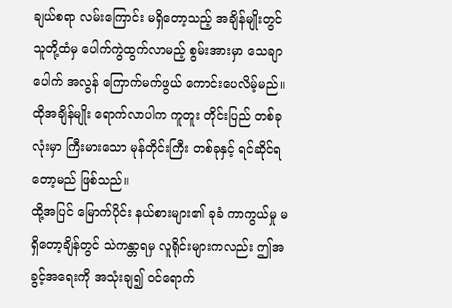ချယ်စရာ လမ်းကြောင်း မရှိတော့သည့် အချိန်မျိုးတွင် သူတို့ထံမှ ပေါက်ကွဲထွက်လာမည့် စွမ်းအားမှာ သေချာပေါက် အလွန် ကြောက်မက်ဖွယ် ကောင်းပေလိမ့်မည်။
ထိုအချိန်မျိုး ရောက်လာပါက ကူတူး တိုင်းပြည် တစ်ခုလုံးမှာ ကြီးမားသော မုန်တိုင်းကြီး တစ်ခုနှင့် ရင်ဆိုင်ရတော့မည် ဖြစ်သည်။
ထို့အပြင် မြောက်ပိုင်း နယ်စားများ၏ ခုခံ ကာကွယ်မှု မရှိတော့ချိန်တွင် သဲကန္တာရမှ လူရိုင်းများကလည်း ဤအခွင့်အရေးကို အသုံးချ၍ ဝင်ရောက်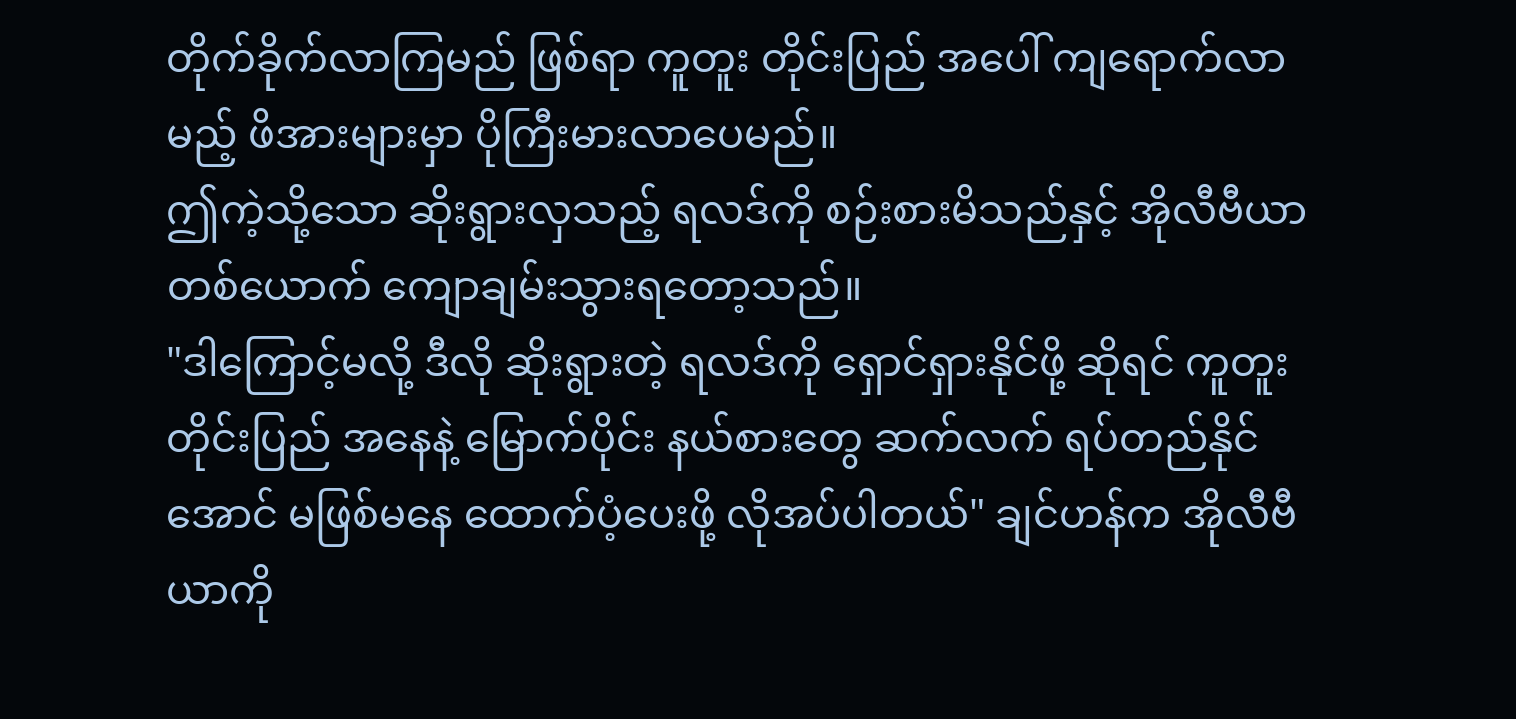တိုက်ခိုက်လာကြမည် ဖြစ်ရာ ကူတူး တိုင်းပြည် အပေါ် ကျရောက်လာမည့် ဖိအားများမှာ ပိုကြီးမားလာပေမည်။
ဤကဲ့သို့သော ဆိုးရွားလှသည့် ရလဒ်ကို စဉ်းစားမိသည်နှင့် အိုလီဗီယာ တစ်ယောက် ကျောချမ်းသွားရတော့သည်။
"ဒါကြောင့်မလို့ ဒီလို ဆိုးရွားတဲ့ ရလဒ်ကို ရှောင်ရှားနိုင်ဖို့ ဆိုရင် ကူတူး တိုင်းပြည် အနေနဲ့ မြောက်ပိုင်း နယ်စားတွေ ဆက်လက် ရပ်တည်နိုင်အောင် မဖြစ်မနေ ထောက်ပံ့ပေးဖို့ လိုအပ်ပါတယ်" ချင်ဟန်က အိုလီဗီယာကို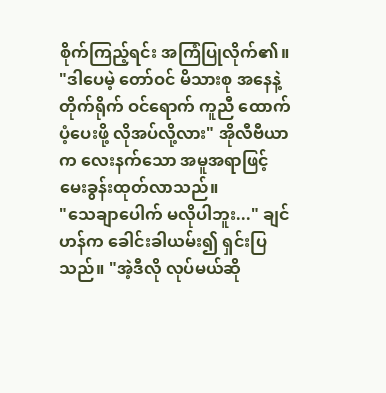စိုက်ကြည့်ရင်း အကြံပြုလိုက်၏။
"ဒါပေမဲ့ တော်ဝင် မိသားစု အနေနဲ့ တိုက်ရိုက် ဝင်ရောက် ကူညီ ထောက်ပံ့ပေးဖို့ လိုအပ်လို့လား" အိုလီဗီယာက လေးနက်သော အမူအရာဖြင့် မေးခွန်းထုတ်လာသည်။
"သေချာပေါက် မလိုပါဘူး..." ချင်ဟန်က ခေါင်းခါယမ်း၍ ရှင်းပြသည်။ "အဲ့ဒီလို လုပ်မယ်ဆို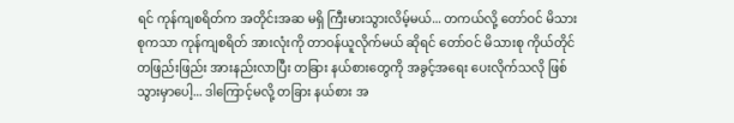ရင် ကုန်ကျစရိတ်က အတိုင်းအဆ မရှိ ကြီးမားသွားလိမ့်မယ်... တကယ်လို့ တော်ဝင် မိသားစုကသာ ကုန်ကျစရိတ် အားလုံးကို တာဝန်ယူလိုက်မယ် ဆိုရင် တော်ဝင် မိသားစု ကိုယ်တိုင် တဖြည်းဖြည်း အားနည်းလာပြီး တခြား နယ်စားတွေကို အခွင့်အရေး ပေးလိုက်သလို ဖြစ်သွားမှာပေါ့... ဒါကြောင့်မလို့ တခြား နယ်စား အ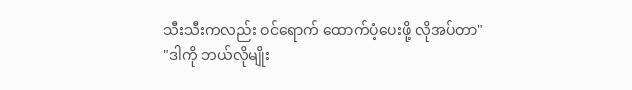သီးသီးကလည်း ဝင်ရောက် ထောက်ပံ့ပေးဖို့ လိုအပ်တာ"
"ဒါကို ဘယ်လိုမျိုး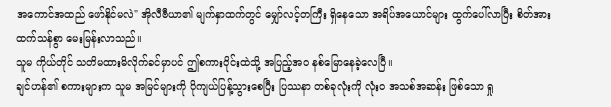အကောင်အထည် ဖော်နိုင်မလဲ" အိုလီဗီယာ၏ မျက်နှာထက်တွင် မျှော်လင့်တကြီး ရှိနေသော အရိပ်အယောင်များ ထွက်ပေါ်လာပြီး စိတ်အားထက်သန်စွာ မေးမြန်းလာသည်။
သူမ ကိုယ်တိုင် သတိမထားမိလိုက်ခင်မှာပင် ဤစကားဝိုင်းထဲသို့ အပြည့်အဝ နစ်မြောနေခဲ့လေပြီ။
ချင်ဟန်၏ စကားများက သူမ အမြင်များကို ပိုကျယ်ပြန့်သွားစေပြီး ပြဿနာ တစ်ခုလုံးကို လုံးဝ အသစ်အဆန်း ဖြစ်သော ရှု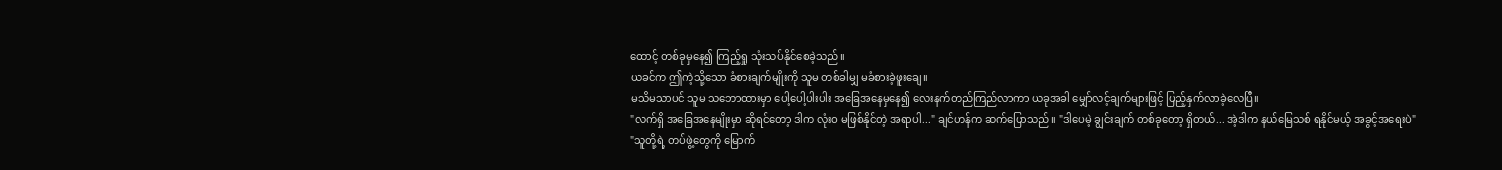ထောင့် တစ်ခုမှနေ၍ ကြည့်ရှု သုံးသပ်နိုင်စေခဲ့သည်။
ယခင်က ဤကဲ့သို့သော ခံစားချက်မျိုးကို သူမ တစ်ခါမျှ မခံစားခဲ့ဖူးချေ။
မသိမသာပင် သူမ သဘောထားမှာ ပေါ့ပေါ့ပါးပါး အခြေအနေမှနေ၍ လေးနက်တည်ကြည်လာကာ ယခုအခါ မျှော်လင့်ချက်များဖြင့် ပြည့်နှက်လာခဲ့လေပြီ။
"လက်ရှိ အခြေအနေမျိုးမှာ ဆိုရင်တော့ ဒါက လုံးဝ မဖြစ်နိုင်တဲ့ အရာပါ..." ချင်ဟန်က ဆက်ပြောသည်။ "ဒါပေမဲ့ ချွင်းချက် တစ်ခုတော့ ရှိတယ်... အဲ့ဒါက နယ်မြေသစ် ရနိုင်မယ့် အခွင့်အရေးပဲ"
"သူတို့ရဲ့ တပ်ဖွဲ့တွေကို မြောက်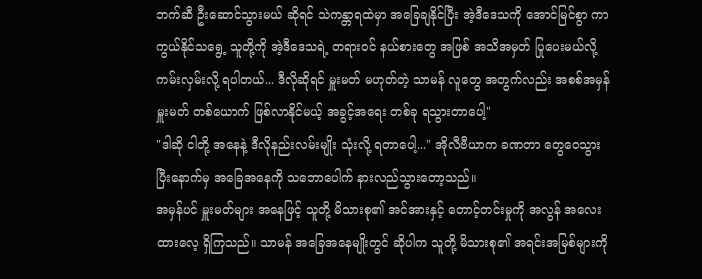ဘက်ဆီ ဦးဆောင်သွားမယ် ဆိုရင် သဲကန္တာရထဲမှာ အခြေချနိုင်ပြီး အဲ့ဒီဒေသကို အောင်မြင်စွာ ကာကွယ်နိုင်သရွေ့ သူတို့ကို အဲ့ဒီဒေသရဲ့ တရားဝင် နယ်စားတွေ အဖြစ် အသိအမှတ် ပြုပေးမယ်လို့ ကမ်းလှမ်းလို့ ရပါတယ်... ဒီလိုဆိုရင် မှူးမတ် မဟုတ်တဲ့ သာမန် လူတွေ အတွက်လည်း အစစ်အမှန် မှူးမတ် တစ်ယောက် ဖြစ်လာနိုင်မယ့် အခွင့်အရေး တစ်ခု ရသွားတာပေါ့"
"ဒါဆို ငါတို့ အနေနဲ့ ဒီလိုနည်းလမ်းမျိုး သုံးလို့ ရတာပေါ့..." အိုလီဗီယာက ခဏတာ တွေဝေသွားပြီးနောက်မှ အခြေအနေကို သဘောပေါက် နားလည်သွားတော့သည်။
အမှန်ပင် မှူးမတ်များ အနေဖြင့် သူတို့ မိသားစု၏ အင်အားနှင့် တောင့်တင်းမှုကို အလွန် အလေးထားလေ့ ရှိကြသည်။ သာမန် အခြေအနေမျိုးတွင် ဆိုပါက သူတို့ မိသားစု၏ အရင်းအမြစ်များကို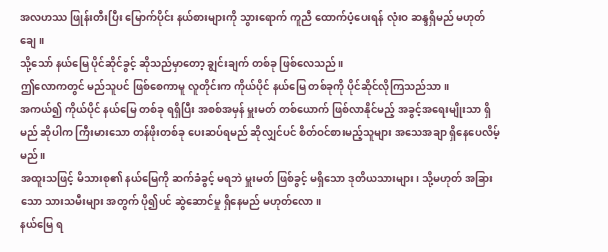အလဟဿ ဖြုန်းတီးပြီး မြောက်ပိုင်း နယ်စားများကို သွားရောက် ကူညီ ထောက်ပံ့ပေးရန် လုံးဝ ဆန္ဒရှိမည် မဟုတ်ချေ။
သို့သော် နယ်မြေ ပိုင်ဆိုင်ခွင့် ဆိုသည်မှာတော့ ချွင်းချက် တစ်ခု ဖြစ်လေသည်။
ဤလောကတွင် မည်သူပင် ဖြစ်စေကာမူ လူတိုင်းက ကိုယ်ပိုင် နယ်မြေ တစ်ခုကို ပိုင်ဆိုင်လိုကြသည်သာ။
အကယ်၍ ကိုယ်ပိုင် နယ်မြေ တစ်ခု ရရှိပြီး အစစ်အမှန် မှူးမတ် တစ်ယောက် ဖြစ်လာနိုင်မည့် အခွင့်အရေးမျိုးသာ ရှိမည် ဆိုပါက ကြီးမားသော တန်ဖိုးတစ်ခု ပေးဆပ်ရမည် ဆိုလျှင်ပင် စိတ်ဝင်စားမည့်သူများ အသေအချာ ရှိနေပေလိမ့်မည်။
အထူးသဖြင့် မိသားစု၏ နယ်မြေကို ဆက်ခံခွင့် မရဘဲ မှူးမတ် ဖြစ်ခွင့် မရှိသော ဒုတိယသားများ၊ သို့မဟုတ် အခြားသော သားသမီးများ အတွက် ပို၍ပင် ဆွဲဆောင်မှု ရှိနေမည် မဟုတ်လော။
နယ်မြေ ရ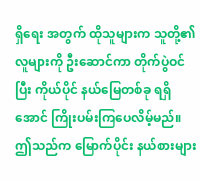ရှိရေး အတွက် ထိုသူများက သူတို့၏ လူများကို ဦးဆောင်ကာ တိုက်ပွဲဝင်ပြီး ကိုယ်ပိုင် နယ်မြေတစ်ခု ရရှိအောင် ကြိုးပမ်းကြပေလိမ့်မည်။
ဤသည်က မြောက်ပိုင်း နယ်စားများ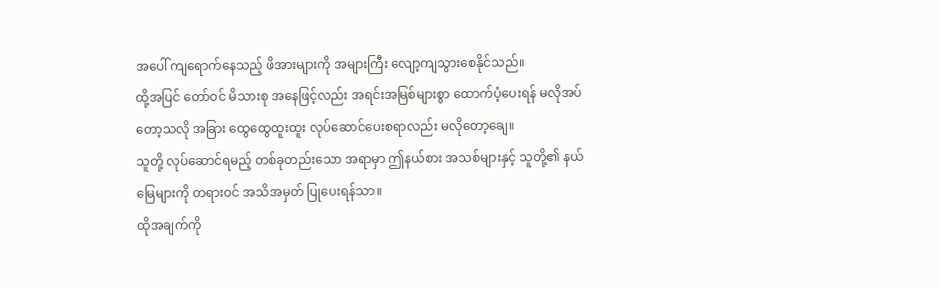အပေါ် ကျရောက်နေသည့် ဖိအားများကို အများကြီး လျော့ကျသွားစေနိုင်သည်။
ထို့အပြင် တော်ဝင် မိသားစု အနေဖြင့်လည်း အရင်းအမြစ်များစွာ ထောက်ပံ့ပေးရန် မလိုအပ်တော့သလို အခြား ထွေထွေထူးထူး လုပ်ဆောင်ပေးစရာလည်း မလိုတော့ချေ။
သူတို့ လုပ်ဆောင်ရမည့် တစ်ခုတည်းသော အရာမှာ ဤနယ်စား အသစ်များနှင့် သူတို့၏ နယ်မြေများကို တရားဝင် အသိအမှတ် ပြုပေးရန်သာ။
ထိုအချက်ကို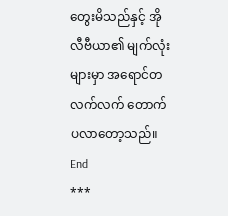တွေးမိသည်နှင့် အိုလီဗီယာ၏ မျက်လုံးများမှာ အရောင်တလက်လက် တောက်ပလာတော့သည်။
End
***